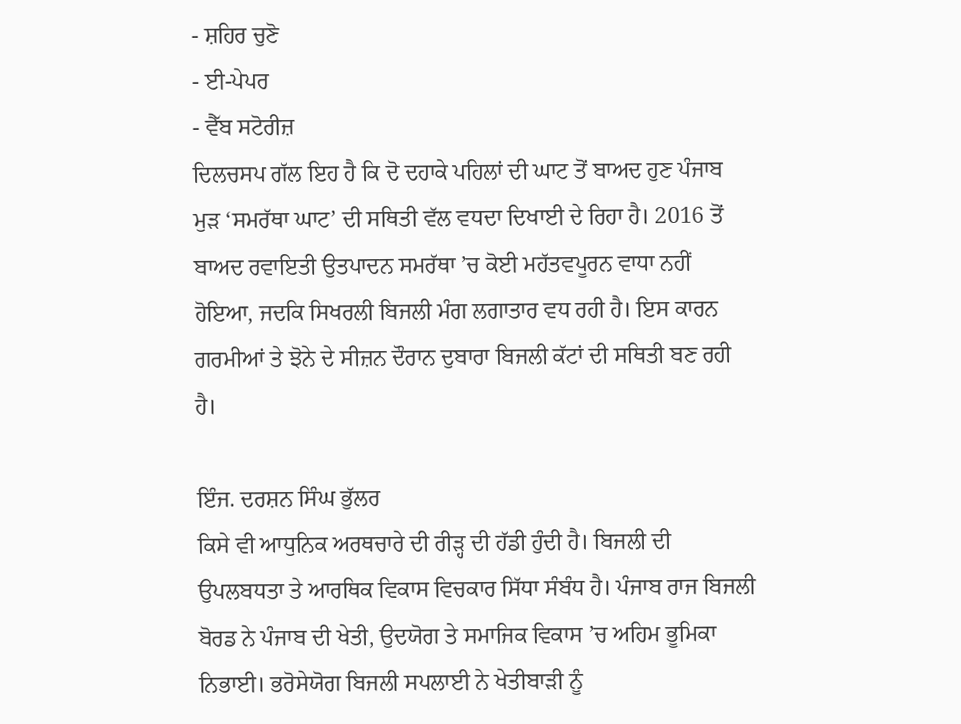- ਸ਼ਹਿਰ ਚੁਣੋ
- ਈ-ਪੇਪਰ
- ਵੈੱਬ ਸਟੋਰੀਜ਼
ਦਿਲਚਸਪ ਗੱਲ ਇਹ ਹੈ ਕਿ ਦੋ ਦਹਾਕੇ ਪਹਿਲਾਂ ਦੀ ਘਾਟ ਤੋਂ ਬਾਅਦ ਹੁਣ ਪੰਜਾਬ ਮੁੜ ‘ਸਮਰੱਥਾ ਘਾਟ’ ਦੀ ਸਥਿਤੀ ਵੱਲ ਵਧਦਾ ਦਿਖਾਈ ਦੇ ਰਿਹਾ ਹੈ। 2016 ਤੋਂ ਬਾਅਦ ਰਵਾਇਤੀ ਉਤਪਾਦਨ ਸਮਰੱਥਾ ’ਚ ਕੋਈ ਮਹੱਤਵਪੂਰਨ ਵਾਧਾ ਨਹੀਂ ਹੋਇਆ, ਜਦਕਿ ਸਿਖਰਲੀ ਬਿਜਲੀ ਮੰਗ ਲਗਾਤਾਰ ਵਧ ਰਹੀ ਹੈ। ਇਸ ਕਾਰਨ ਗਰਮੀਆਂ ਤੇ ਝੋਨੇ ਦੇ ਸੀਜ਼ਨ ਦੌਰਾਨ ਦੁਬਾਰਾ ਬਿਜਲੀ ਕੱਟਾਂ ਦੀ ਸਥਿਤੀ ਬਣ ਰਹੀ ਹੈ।

ਇੰਜ. ਦਰਸ਼ਨ ਸਿੰਘ ਭੁੱਲਰ
ਕਿਸੇ ਵੀ ਆਧੁਨਿਕ ਅਰਥਚਾਰੇ ਦੀ ਰੀੜ੍ਹ ਦੀ ਹੱਡੀ ਹੁੰਦੀ ਹੈ। ਬਿਜਲੀ ਦੀ ਉਪਲਬਧਤਾ ਤੇ ਆਰਥਿਕ ਵਿਕਾਸ ਵਿਚਕਾਰ ਸਿੱਧਾ ਸੰਬੰਧ ਹੈ। ਪੰਜਾਬ ਰਾਜ ਬਿਜਲੀ ਬੋਰਡ ਨੇ ਪੰਜਾਬ ਦੀ ਖੇਤੀ, ਉਦਯੋਗ ਤੇ ਸਮਾਜਿਕ ਵਿਕਾਸ ’ਚ ਅਹਿਮ ਭੂਮਿਕਾ ਨਿਭਾਈ। ਭਰੋਸੇਯੋਗ ਬਿਜਲੀ ਸਪਲਾਈ ਨੇ ਖੇਤੀਬਾੜੀ ਨੂੰ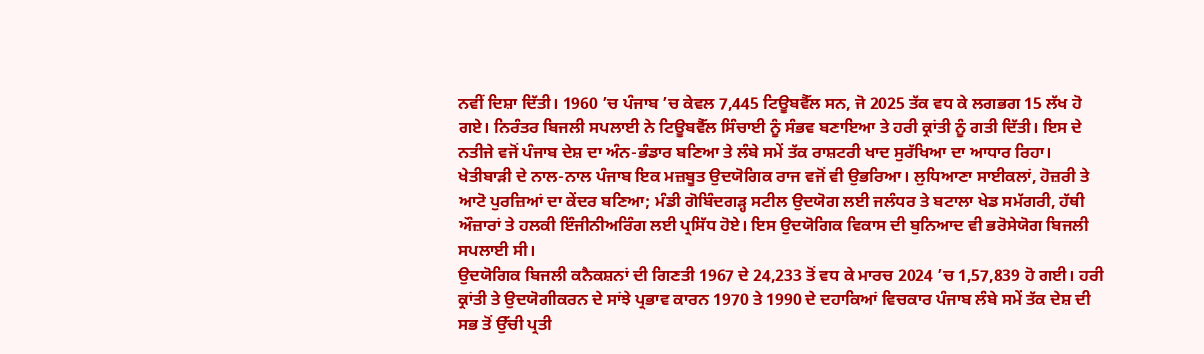ਨਵੀਂ ਦਿਸ਼ਾ ਦਿੱਤੀ। 1960 ’ਚ ਪੰਜਾਬ ’ਚ ਕੇਵਲ 7,445 ਟਿਊਬਵੈੱਲ ਸਨ, ਜੋ 2025 ਤੱਕ ਵਧ ਕੇ ਲਗਭਗ 15 ਲੱਖ ਹੋ ਗਏ। ਨਿਰੰਤਰ ਬਿਜਲੀ ਸਪਲਾਈ ਨੇ ਟਿਊਬਵੈੱਲ ਸਿੰਚਾਈ ਨੂੰ ਸੰਭਵ ਬਣਾਇਆ ਤੇ ਹਰੀ ਕ੍ਰਾਂਤੀ ਨੂੰ ਗਤੀ ਦਿੱਤੀ। ਇਸ ਦੇ ਨਤੀਜੇ ਵਜੋਂ ਪੰਜਾਬ ਦੇਸ਼ ਦਾ ਅੰਨ-ਭੰਡਾਰ ਬਣਿਆ ਤੇ ਲੰਬੇ ਸਮੇਂ ਤੱਕ ਰਾਸ਼ਟਰੀ ਖਾਦ ਸੁਰੱਖਿਆ ਦਾ ਆਧਾਰ ਰਿਹਾ। ਖੇਤੀਬਾੜੀ ਦੇ ਨਾਲ-ਨਾਲ ਪੰਜਾਬ ਇਕ ਮਜ਼ਬੂਤ ਉਦਯੋਗਿਕ ਰਾਜ ਵਜੋਂ ਵੀ ਉਭਰਿਆ। ਲੁਧਿਆਣਾ ਸਾਈਕਲਾਂ, ਹੋਜ਼ਰੀ ਤੇ ਆਟੋ ਪੁਰਜ਼ਿਆਂ ਦਾ ਕੇਂਦਰ ਬਣਿਆ; ਮੰਡੀ ਗੋਬਿੰਦਗੜ੍ਹ ਸਟੀਲ ਉਦਯੋਗ ਲਈ ਜਲੰਧਰ ਤੇ ਬਟਾਲਾ ਖੇਡ ਸਮੱਗਰੀ, ਹੱਥੀ ਔਜ਼ਾਰਾਂ ਤੇ ਹਲਕੀ ਇੰਜੀਨੀਅਰਿੰਗ ਲਈ ਪ੍ਰਸਿੱਧ ਹੋਏ। ਇਸ ਉਦਯੋਗਿਕ ਵਿਕਾਸ ਦੀ ਬੁਨਿਆਦ ਵੀ ਭਰੋਸੇਯੋਗ ਬਿਜਲੀ ਸਪਲਾਈ ਸੀ।
ਉਦਯੋਗਿਕ ਬਿਜਲੀ ਕਨੈਕਸ਼ਨਾਂ ਦੀ ਗਿਣਤੀ 1967 ਦੇ 24,233 ਤੋਂ ਵਧ ਕੇ ਮਾਰਚ 2024 ’ਚ 1,57,839 ਹੋ ਗਈ। ਹਰੀ ਕ੍ਰਾਂਤੀ ਤੇ ਉਦਯੋਗੀਕਰਨ ਦੇ ਸਾਂਝੇ ਪ੍ਰਭਾਵ ਕਾਰਨ 1970 ਤੇ 1990 ਦੇ ਦਹਾਕਿਆਂ ਵਿਚਕਾਰ ਪੰਜਾਬ ਲੰਬੇ ਸਮੇਂ ਤੱਕ ਦੇਸ਼ ਦੀ ਸਭ ਤੋਂ ਉੱਚੀ ਪ੍ਰਤੀ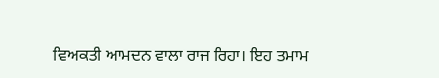ਵਿਅਕਤੀ ਆਮਦਨ ਵਾਲਾ ਰਾਜ ਰਿਹਾ। ਇਹ ਤਮਾਮ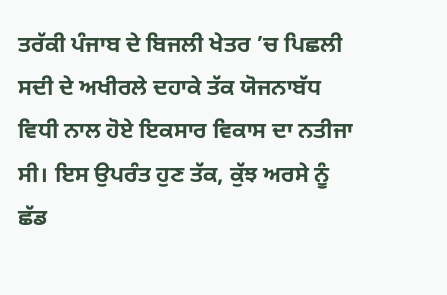ਤਰੱਕੀ ਪੰਜਾਬ ਦੇ ਬਿਜਲੀ ਖੇਤਰ ’ਚ ਪਿਛਲੀ ਸਦੀ ਦੇ ਅਖੀਰਲੇ ਦਹਾਕੇ ਤੱਕ ਯੋਜਨਾਬੱਧ ਵਿਧੀ ਨਾਲ ਹੋਏ ਇਕਸਾਰ ਵਿਕਾਸ ਦਾ ਨਤੀਜਾ ਸੀ। ਇਸ ਉਪਰੰਤ ਹੁਣ ਤੱਕ, ਕੁੱਝ ਅਰਸੇ ਨੂੰ ਛੱਡ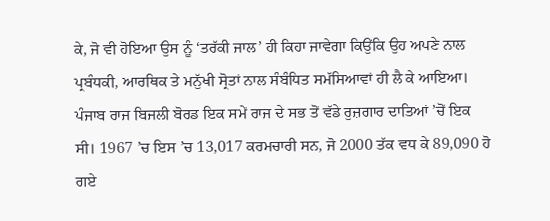ਕੇ, ਜੋ ਵੀ ਹੋਇਆ ਉਸ ਨੂੰ ‘ਤਰੱਕੀ ਜਾਲ’ ਹੀ ਕਿਹਾ ਜਾਵੇਗਾ ਕਿਉਂਕਿ ਉਹ ਅਪਣੇ ਨਾਲ ਪ੍ਰਬੰਧਕੀ, ਆਰਥਿਕ ਤੇ ਮਨੁੱਖੀ ਸ੍ਰੋਤਾਂ ਨਾਲ ਸੰਬੰਧਿਤ ਸਮੱਸਿਆਵਾਂ ਹੀ ਲੈ ਕੇ ਆਇਆ। ਪੰਜਾਬ ਰਾਜ ਬਿਜਲੀ ਬੋਰਡ ਇਕ ਸਮੇਂ ਰਾਜ ਦੇ ਸਭ ਤੋਂ ਵੱਡੇ ਰੁਜ਼ਗਾਰ ਦਾਤਿਆਂ ’ਚੋਂ ਇਕ ਸੀ। 1967 ’ਚ ਇਸ ’ਚ 13,017 ਕਰਮਚਾਰੀ ਸਨ, ਜੋ 2000 ਤੱਕ ਵਧ ਕੇ 89,090 ਹੋ ਗਏ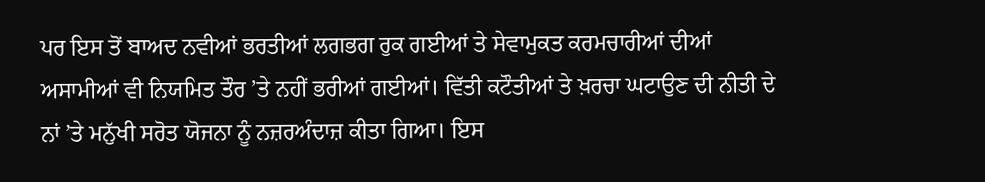ਪਰ ਇਸ ਤੋਂ ਬਾਅਦ ਨਵੀਆਂ ਭਰਤੀਆਂ ਲਗਭਗ ਰੁਕ ਗਈਆਂ ਤੇ ਸੇਵਾਮੁਕਤ ਕਰਮਚਾਰੀਆਂ ਦੀਆਂ ਅਸਾਮੀਆਂ ਵੀ ਨਿਯਮਿਤ ਤੌਰ ’ਤੇ ਨਹੀਂ ਭਰੀਆਂ ਗਈਆਂ। ਵਿੱਤੀ ਕਟੌਤੀਆਂ ਤੇ ਖ਼ਰਚਾ ਘਟਾਉਣ ਦੀ ਨੀਤੀ ਦੇ ਨਾਂ ’ਤੇ ਮਨੁੱਖੀ ਸਰੋਤ ਯੋਜਨਾ ਨੂੰ ਨਜ਼ਰਅੰਦਾਜ਼ ਕੀਤਾ ਗਿਆ। ਇਸ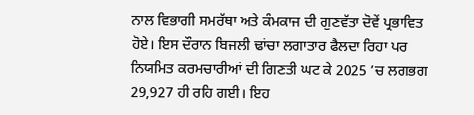ਨਾਲ ਵਿਭਾਗੀ ਸਮਰੱਥਾ ਅਤੇ ਕੰਮਕਾਜ ਦੀ ਗੁਣਵੱਤਾ ਦੋਵੇਂ ਪ੍ਰਭਾਵਿਤ ਹੋਏ। ਇਸ ਦੌਰਾਨ ਬਿਜਲੀ ਢਾਂਚਾ ਲਗਾਤਾਰ ਫੈਲਦਾ ਰਿਹਾ ਪਰ ਨਿਯਮਿਤ ਕਰਮਚਾਰੀਆਂ ਦੀ ਗਿਣਤੀ ਘਟ ਕੇ 2025 ’ਚ ਲਗਭਗ 29,927 ਹੀ ਰਹਿ ਗਈ। ਇਹ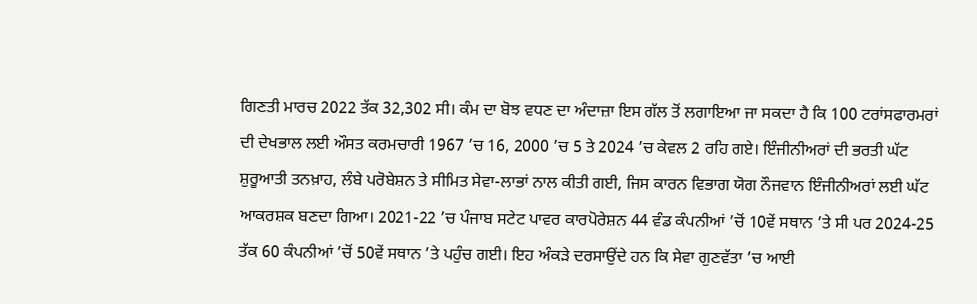ਗਿਣਤੀ ਮਾਰਚ 2022 ਤੱਕ 32,302 ਸੀ। ਕੰਮ ਦਾ ਬੋਝ ਵਧਣ ਦਾ ਅੰਦਾਜ਼ਾ ਇਸ ਗੱਲ ਤੋਂ ਲਗਾਇਆ ਜਾ ਸਕਦਾ ਹੈ ਕਿ 100 ਟਰਾਂਸਫਾਰਮਰਾਂ ਦੀ ਦੇਖਭਾਲ ਲਈ ਔਸਤ ਕਰਮਚਾਰੀ 1967 ’ਚ 16, 2000 ’ਚ 5 ਤੇ 2024 ’ਚ ਕੇਵਲ 2 ਰਹਿ ਗਏ। ਇੰਜੀਨੀਅਰਾਂ ਦੀ ਭਰਤੀ ਘੱਟ ਸ਼ੁਰੂਆਤੀ ਤਨਖ਼ਾਹ, ਲੰਬੇ ਪਰੋਬੇਸ਼ਨ ਤੇ ਸੀਮਿਤ ਸੇਵਾ-ਲਾਭਾਂ ਨਾਲ ਕੀਤੀ ਗਈ, ਜਿਸ ਕਾਰਨ ਵਿਭਾਗ ਯੋਗ ਨੌਜਵਾਨ ਇੰਜੀਨੀਅਰਾਂ ਲਈ ਘੱਟ ਆਕਰਸ਼ਕ ਬਣਦਾ ਗਿਆ। 2021-22 ’ਚ ਪੰਜਾਬ ਸਟੇਟ ਪਾਵਰ ਕਾਰਪੋਰੇਸ਼ਨ 44 ਵੰਡ ਕੰਪਨੀਆਂ ’ਚੋਂ 10ਵੇਂ ਸਥਾਨ ’ਤੇ ਸੀ ਪਰ 2024-25 ਤੱਕ 60 ਕੰਪਨੀਆਂ ’ਚੋਂ 50ਵੇਂ ਸਥਾਨ ’ਤੇ ਪਹੁੰਚ ਗਈ। ਇਹ ਅੰਕੜੇ ਦਰਸਾਉਂਦੇ ਹਨ ਕਿ ਸੇਵਾ ਗੁਣਵੱਤਾ ’ਚ ਆਈ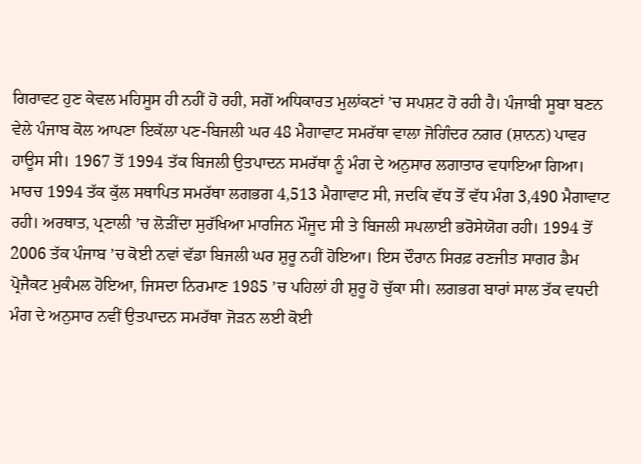ਗਿਰਾਵਟ ਹੁਣ ਕੇਵਲ ਮਹਿਸੂਸ ਹੀ ਨਹੀਂ ਹੋ ਰਹੀ, ਸਗੋਂ ਅਧਿਕਾਰਤ ਮੁਲਾਂਕਣਾਂ ’ਚ ਸਪਸ਼ਟ ਹੋ ਰਹੀ ਹੈ। ਪੰਜਾਬੀ ਸੂਬਾ ਬਣਨ ਵੇਲੇ ਪੰਜਾਬ ਕੋਲ ਆਪਣਾ ਇਕੱਲਾ ਪਣ-ਬਿਜਲੀ ਘਰ 48 ਮੈਗਾਵਾਟ ਸਮਰੱਥਾ ਵਾਲਾ ਜੋਗਿੰਦਰ ਨਗਰ (ਸ਼ਾਨਨ) ਪਾਵਰ ਹਾਊਸ ਸੀ। 1967 ਤੋਂ 1994 ਤੱਕ ਬਿਜਲੀ ਉਤਪਾਦਨ ਸਮਰੱਥਾ ਨੂੰ ਮੰਗ ਦੇ ਅਨੁਸਾਰ ਲਗਾਤਾਰ ਵਧਾਇਆ ਗਿਆ। ਮਾਰਚ 1994 ਤੱਕ ਕੁੱਲ ਸਥਾਪਿਤ ਸਮਰੱਥਾ ਲਗਭਗ 4,513 ਮੈਗਾਵਾਟ ਸੀ, ਜਦਕਿ ਵੱਧ ਤੋਂ ਵੱਧ ਮੰਗ 3,490 ਮੈਗਾਵਾਟ ਰਹੀ। ਅਰਥਾਤ, ਪ੍ਰਣਾਲੀ ’ਚ ਲੋੜੀਂਦਾ ਸੁਰੱਖਿਆ ਮਾਰਜਿਨ ਮੌਜੂਦ ਸੀ ਤੇ ਬਿਜਲੀ ਸਪਲਾਈ ਭਰੋਸੇਯੋਗ ਰਹੀ। 1994 ਤੋਂ 2006 ਤੱਕ ਪੰਜਾਬ ’ਚ ਕੋਈ ਨਵਾਂ ਵੱਡਾ ਬਿਜਲੀ ਘਰ ਸ਼ੁਰੂ ਨਹੀਂ ਹੋਇਆ। ਇਸ ਦੌਰਾਨ ਸਿਰਫ਼ ਰਣਜੀਤ ਸਾਗਰ ਡੈਮ ਪ੍ਰੋਜੈਕਟ ਮੁਕੰਮਲ ਹੋਇਆ, ਜਿਸਦਾ ਨਿਰਮਾਣ 1985 ’ਚ ਪਹਿਲਾਂ ਹੀ ਸ਼ੁਰੂ ਹੋ ਚੁੱਕਾ ਸੀ। ਲਗਭਗ ਬਾਰਾਂ ਸਾਲ ਤੱਕ ਵਧਦੀ ਮੰਗ ਦੇ ਅਨੁਸਾਰ ਨਵੀਂ ਉਤਪਾਦਨ ਸਮਰੱਥਾ ਜੋੜਨ ਲਈ ਕੋਈ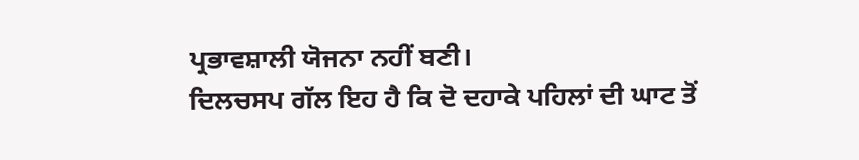ਪ੍ਰਭਾਵਸ਼ਾਲੀ ਯੋਜਨਾ ਨਹੀਂ ਬਣੀ।
ਦਿਲਚਸਪ ਗੱਲ ਇਹ ਹੈ ਕਿ ਦੋ ਦਹਾਕੇ ਪਹਿਲਾਂ ਦੀ ਘਾਟ ਤੋਂ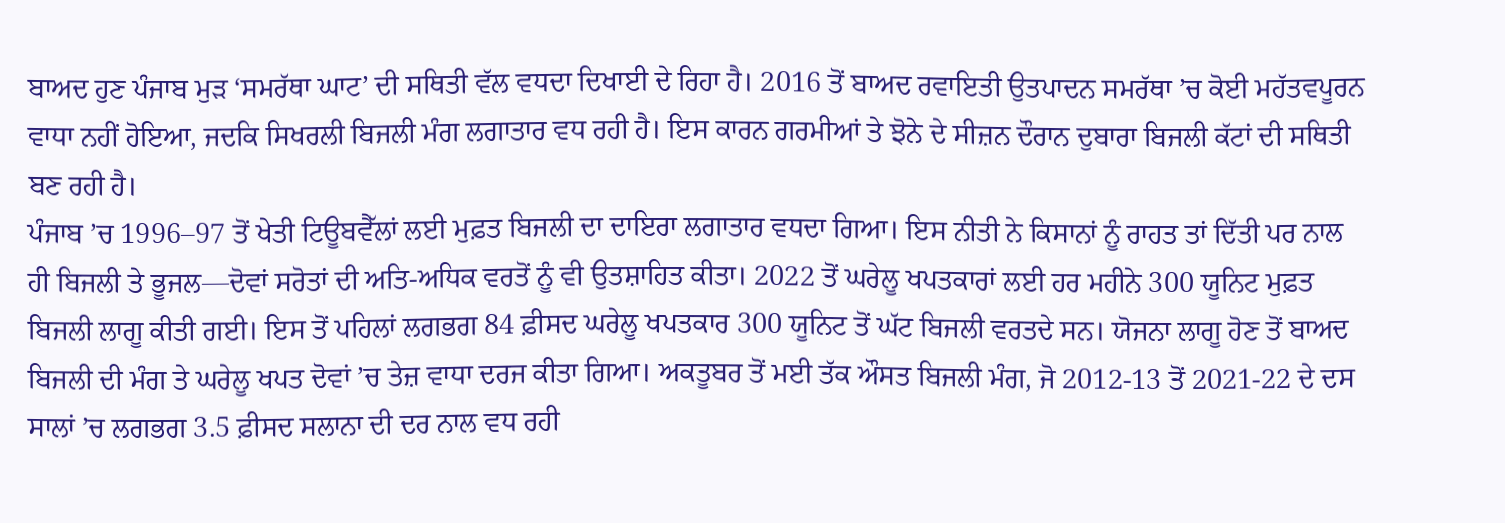ਬਾਅਦ ਹੁਣ ਪੰਜਾਬ ਮੁੜ ‘ਸਮਰੱਥਾ ਘਾਟ’ ਦੀ ਸਥਿਤੀ ਵੱਲ ਵਧਦਾ ਦਿਖਾਈ ਦੇ ਰਿਹਾ ਹੈ। 2016 ਤੋਂ ਬਾਅਦ ਰਵਾਇਤੀ ਉਤਪਾਦਨ ਸਮਰੱਥਾ ’ਚ ਕੋਈ ਮਹੱਤਵਪੂਰਨ ਵਾਧਾ ਨਹੀਂ ਹੋਇਆ, ਜਦਕਿ ਸਿਖਰਲੀ ਬਿਜਲੀ ਮੰਗ ਲਗਾਤਾਰ ਵਧ ਰਹੀ ਹੈ। ਇਸ ਕਾਰਨ ਗਰਮੀਆਂ ਤੇ ਝੋਨੇ ਦੇ ਸੀਜ਼ਨ ਦੌਰਾਨ ਦੁਬਾਰਾ ਬਿਜਲੀ ਕੱਟਾਂ ਦੀ ਸਥਿਤੀ ਬਣ ਰਹੀ ਹੈ।
ਪੰਜਾਬ ’ਚ 1996–97 ਤੋਂ ਖੇਤੀ ਟਿਊਬਵੈੱਲਾਂ ਲਈ ਮੁਫ਼ਤ ਬਿਜਲੀ ਦਾ ਦਾਇਰਾ ਲਗਾਤਾਰ ਵਧਦਾ ਗਿਆ। ਇਸ ਨੀਤੀ ਨੇ ਕਿਸਾਨਾਂ ਨੂੰ ਰਾਹਤ ਤਾਂ ਦਿੱਤੀ ਪਰ ਨਾਲ ਹੀ ਬਿਜਲੀ ਤੇ ਭੂਜਲ—ਦੋਵਾਂ ਸਰੋਤਾਂ ਦੀ ਅਤਿ-ਅਧਿਕ ਵਰਤੋਂ ਨੂੰ ਵੀ ਉਤਸ਼ਾਹਿਤ ਕੀਤਾ। 2022 ਤੋਂ ਘਰੇਲੂ ਖਪਤਕਾਰਾਂ ਲਈ ਹਰ ਮਹੀਨੇ 300 ਯੂਨਿਟ ਮੁਫ਼ਤ ਬਿਜਲੀ ਲਾਗੂ ਕੀਤੀ ਗਈ। ਇਸ ਤੋਂ ਪਹਿਲਾਂ ਲਗਭਗ 84 ਫ਼ੀਸਦ ਘਰੇਲੂ ਖਪਤਕਾਰ 300 ਯੂਨਿਟ ਤੋਂ ਘੱਟ ਬਿਜਲੀ ਵਰਤਦੇ ਸਨ। ਯੋਜਨਾ ਲਾਗੂ ਹੋਣ ਤੋਂ ਬਾਅਦ ਬਿਜਲੀ ਦੀ ਮੰਗ ਤੇ ਘਰੇਲੂ ਖਪਤ ਦੋਵਾਂ ’ਚ ਤੇਜ਼ ਵਾਧਾ ਦਰਜ ਕੀਤਾ ਗਿਆ। ਅਕਤੂਬਰ ਤੋਂ ਮਈ ਤੱਕ ਔਸਤ ਬਿਜਲੀ ਮੰਗ, ਜੋ 2012-13 ਤੋਂ 2021-22 ਦੇ ਦਸ ਸਾਲਾਂ ’ਚ ਲਗਭਗ 3.5 ਫ਼ੀਸਦ ਸਲਾਨਾ ਦੀ ਦਰ ਨਾਲ ਵਧ ਰਹੀ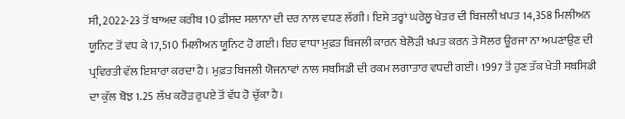ਸੀ, 2022-23 ਤੋਂ ਬਾਅਦ ਕਰੀਬ 10 ਫ਼ੀਸਦ ਸਲਾਨਾ ਦੀ ਦਰ ਨਾਲ ਵਧਣ ਲੱਗੀ। ਇਸੇ ਤਰ੍ਹਾਂ ਘਰੇਲੂ ਖੇਤਰ ਦੀ ਬਿਜਲੀ ਖਪਤ 14,358 ਮਿਲੀਅਨ ਯੂਨਿਟ ਤੋਂ ਵਧ ਕੇ 17,510 ਮਿਲੀਅਨ ਯੂਨਿਟ ਹੋ ਗਈ। ਇਹ ਵਾਧਾ ਮੁਫ਼ਤ ਬਿਜਲੀ ਕਾਰਨ ਬੇਲੋੜੀ ਖਪਤ ਕਰਨ ਤੇ ਸੋਲਰ ਊਰਜਾ ਨਾ ਅਪਣਾਉਣ ਦੀ ਪ੍ਰਵਿਰਤੀ ਵੱਲ ਇਸ਼ਾਰਾ ਕਰਦਾ ਹੈ। ਮੁਫ਼ਤ ਬਿਜਲੀ ਯੋਜਨਾਵਾਂ ਨਾਲ ਸਬਸਿਡੀ ਦੀ ਰਕਮ ਲਗਾਤਾਰ ਵਧਦੀ ਗਈ। 1997 ਤੋਂ ਹੁਣ ਤੱਕ ਖੇਤੀ ਸਬਸਿਡੀ ਦਾ ਕੁੱਲ ਬੋਝ 1.25 ਲੱਖ ਕਰੋੜ ਰੁਪਏ ਤੋਂ ਵੱਧ ਹੋ ਚੁੱਕਾ ਹੈ।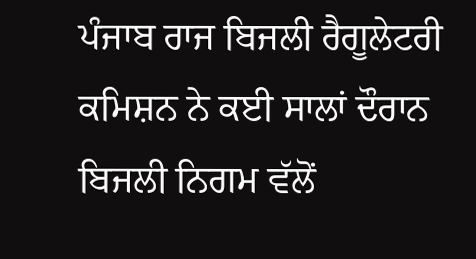ਪੰਜਾਬ ਰਾਜ ਬਿਜਲੀ ਰੈਗੂਲੇਟਰੀ ਕਮਿਸ਼ਨ ਨੇ ਕਈ ਸਾਲਾਂ ਦੌਰਾਨ ਬਿਜਲੀ ਨਿਗਮ ਵੱਲੋਂ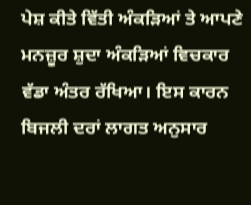ਪੇਸ਼ ਕੀਤੇ ਵਿੱਤੀ ਅੰਕੜਿਆਂ ਤੇ ਆਪਣੇ ਮਨਜ਼ੂਰ ਸ਼ੁਦਾ ਅੰਕੜਿਆਂ ਵਿਚਕਾਰ ਵੱਡਾ ਅੰਤਰ ਰੱਖਿਆ। ਇਸ ਕਾਰਨ ਬਿਜਲੀ ਦਰਾਂ ਲਾਗਤ ਅਨੁਸਾਰ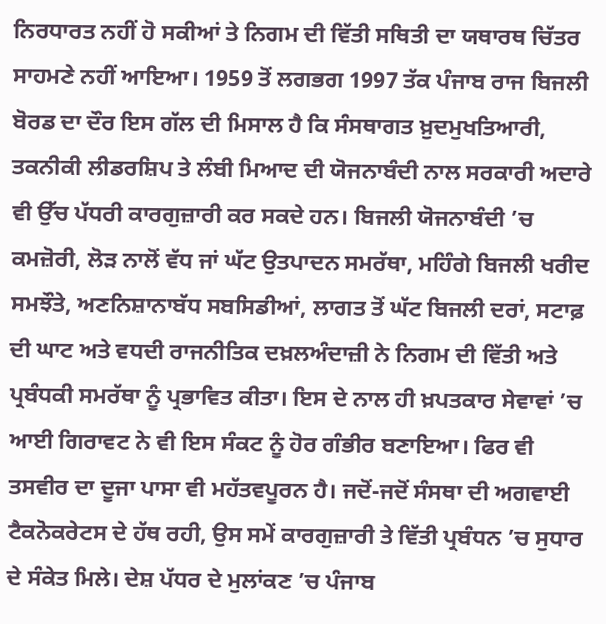ਨਿਰਧਾਰਤ ਨਹੀਂ ਹੋ ਸਕੀਆਂ ਤੇ ਨਿਗਮ ਦੀ ਵਿੱਤੀ ਸਥਿਤੀ ਦਾ ਯਥਾਰਥ ਚਿੱਤਰ ਸਾਹਮਣੇ ਨਹੀਂ ਆਇਆ। 1959 ਤੋਂ ਲਗਭਗ 1997 ਤੱਕ ਪੰਜਾਬ ਰਾਜ ਬਿਜਲੀ ਬੋਰਡ ਦਾ ਦੌਰ ਇਸ ਗੱਲ ਦੀ ਮਿਸਾਲ ਹੈ ਕਿ ਸੰਸਥਾਗਤ ਖ਼ੁਦਮੁਖਤਿਆਰੀ, ਤਕਨੀਕੀ ਲੀਡਰਸ਼ਿਪ ਤੇ ਲੰਬੀ ਮਿਆਦ ਦੀ ਯੋਜਨਾਬੰਦੀ ਨਾਲ ਸਰਕਾਰੀ ਅਦਾਰੇ ਵੀ ਉੱਚ ਪੱਧਰੀ ਕਾਰਗੁਜ਼ਾਰੀ ਕਰ ਸਕਦੇ ਹਨ। ਬਿਜਲੀ ਯੋਜਨਾਬੰਦੀ ’ਚ ਕਮਜ਼ੋਰੀ, ਲੋੜ ਨਾਲੋਂ ਵੱਧ ਜਾਂ ਘੱਟ ਉਤਪਾਦਨ ਸਮਰੱਥਾ, ਮਹਿੰਗੇ ਬਿਜਲੀ ਖਰੀਦ ਸਮਝੌਤੇ, ਅਣਨਿਸ਼ਾਨਾਬੱਧ ਸਬਸਿਡੀਆਂ, ਲਾਗਤ ਤੋਂ ਘੱਟ ਬਿਜਲੀ ਦਰਾਂ, ਸਟਾਫ਼ ਦੀ ਘਾਟ ਅਤੇ ਵਧਦੀ ਰਾਜਨੀਤਿਕ ਦਖ਼ਲਅੰਦਾਜ਼ੀ ਨੇ ਨਿਗਮ ਦੀ ਵਿੱਤੀ ਅਤੇ ਪ੍ਰਬੰਧਕੀ ਸਮਰੱਥਾ ਨੂੰ ਪ੍ਰਭਾਵਿਤ ਕੀਤਾ। ਇਸ ਦੇ ਨਾਲ ਹੀ ਖ਼ਪਤਕਾਰ ਸੇਵਾਵਾਂ ’ਚ ਆਈ ਗਿਰਾਵਟ ਨੇ ਵੀ ਇਸ ਸੰਕਟ ਨੂੰ ਹੋਰ ਗੰਭੀਰ ਬਣਾਇਆ। ਫਿਰ ਵੀ ਤਸਵੀਰ ਦਾ ਦੂਜਾ ਪਾਸਾ ਵੀ ਮਹੱਤਵਪੂਰਨ ਹੈ। ਜਦੋਂ-ਜਦੋਂ ਸੰਸਥਾ ਦੀ ਅਗਵਾਈ ਟੈਕਨੋਕਰੇਟਸ ਦੇ ਹੱਥ ਰਹੀ, ਉਸ ਸਮੇਂ ਕਾਰਗੁਜ਼ਾਰੀ ਤੇ ਵਿੱਤੀ ਪ੍ਰਬੰਧਨ ’ਚ ਸੁਧਾਰ ਦੇ ਸੰਕੇਤ ਮਿਲੇ। ਦੇਸ਼ ਪੱਧਰ ਦੇ ਮੁਲਾਂਕਣ ’ਚ ਪੰਜਾਬ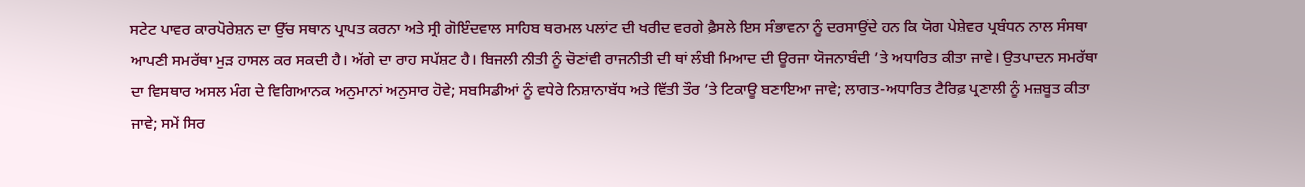ਸਟੇਟ ਪਾਵਰ ਕਾਰਪੋਰੇਸ਼ਨ ਦਾ ਉੱਚ ਸਥਾਨ ਪ੍ਰਾਪਤ ਕਰਨਾ ਅਤੇ ਸ੍ਰੀ ਗੋਇੰਦਵਾਲ ਸਾਹਿਬ ਥਰਮਲ ਪਲਾਂਟ ਦੀ ਖਰੀਦ ਵਰਗੇ ਫ਼ੈਸਲੇ ਇਸ ਸੰਭਾਵਨਾ ਨੂੰ ਦਰਸਾਉਂਦੇ ਹਨ ਕਿ ਯੋਗ ਪੇਸ਼ੇਵਰ ਪ੍ਰਬੰਧਨ ਨਾਲ ਸੰਸਥਾ ਆਪਣੀ ਸਮਰੱਥਾ ਮੁੜ ਹਾਸਲ ਕਰ ਸਕਦੀ ਹੈ। ਅੱਗੇ ਦਾ ਰਾਹ ਸਪੱਸ਼ਟ ਹੈ। ਬਿਜਲੀ ਨੀਤੀ ਨੂੰ ਚੋਣਾਂਵੀ ਰਾਜਨੀਤੀ ਦੀ ਥਾਂ ਲੰਬੀ ਮਿਆਦ ਦੀ ਊਰਜਾ ਯੋਜਨਾਬੰਦੀ ’ਤੇ ਅਧਾਰਿਤ ਕੀਤਾ ਜਾਵੇ। ਉਤਪਾਦਨ ਸਮਰੱਥਾ ਦਾ ਵਿਸਥਾਰ ਅਸਲ ਮੰਗ ਦੇ ਵਿਗਿਆਨਕ ਅਨੁਮਾਨਾਂ ਅਨੁਸਾਰ ਹੋਵੇ; ਸਬਸਿਡੀਆਂ ਨੂੰ ਵਧੇਰੇ ਨਿਸ਼ਾਨਾਬੱਧ ਅਤੇ ਵਿੱਤੀ ਤੌਰ ’ਤੇ ਟਿਕਾਊ ਬਣਾਇਆ ਜਾਵੇ; ਲਾਗਤ-ਅਧਾਰਿਤ ਟੈਰਿਫ਼ ਪ੍ਰਣਾਲੀ ਨੂੰ ਮਜ਼ਬੂਤ ਕੀਤਾ ਜਾਵੇ; ਸਮੇਂ ਸਿਰ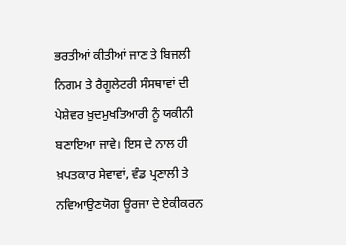ਭਰਤੀਆਂ ਕੀਤੀਆਂ ਜਾਣ ਤੇ ਬਿਜਲੀ ਨਿਗਮ ਤੇ ਰੈਗੂਲੇਟਰੀ ਸੰਸਥਾਵਾਂ ਦੀ ਪੇਸ਼ੇਵਰ ਖ਼ੁਦਮੁਖਤਿਆਰੀ ਨੂੰ ਯਕੀਨੀ ਬਣਾਇਆ ਜਾਵੇ। ਇਸ ਦੇ ਨਾਲ ਹੀ ਖ਼ਪਤਕਾਰ ਸੇਵਾਵਾਂ, ਵੰਡ ਪ੍ਰਣਾਲੀ ਤੇ ਨਵਿਆਉਣਯੋਗ ਊਰਜਾ ਦੇ ਏਕੀਕਰਨ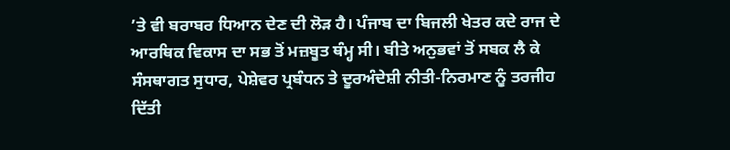’ਤੇ ਵੀ ਬਰਾਬਰ ਧਿਆਨ ਦੇਣ ਦੀ ਲੋੜ ਹੈ। ਪੰਜਾਬ ਦਾ ਬਿਜਲੀ ਖੇਤਰ ਕਦੇ ਰਾਜ ਦੇ ਆਰਥਿਕ ਵਿਕਾਸ ਦਾ ਸਭ ਤੋਂ ਮਜ਼ਬੂਤ ਥੰਮ੍ਹ ਸੀ। ਬੀਤੇ ਅਨੁਭਵਾਂ ਤੋਂ ਸਬਕ ਲੈ ਕੇ ਸੰਸਥਾਗਤ ਸੁਧਾਰ, ਪੇਸ਼ੇਵਰ ਪ੍ਰਬੰਧਨ ਤੇ ਦੂਰਅੰਦੇਸ਼ੀ ਨੀਤੀ-ਨਿਰਮਾਣ ਨੂੰ ਤਰਜੀਹ ਦਿੱਤੀ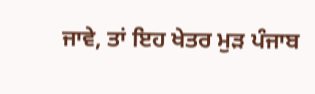ਜਾਵੇ, ਤਾਂ ਇਹ ਖੇਤਰ ਮੁੜ ਪੰਜਾਬ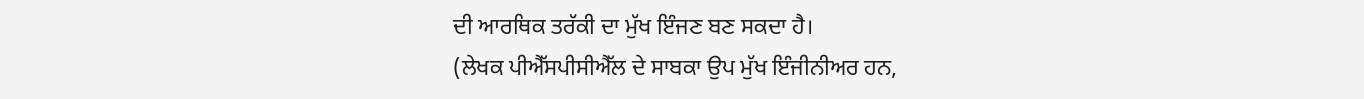ਦੀ ਆਰਥਿਕ ਤਰੱਕੀ ਦਾ ਮੁੱਖ ਇੰਜਣ ਬਣ ਸਕਦਾ ਹੈ।
(ਲੇਖਕ ਪੀਐੱਸਪੀਸੀਐੱਲ ਦੇ ਸਾਬਕਾ ਉਪ ਮੁੱਖ ਇੰਜੀਨੀਅਰ ਹਨ,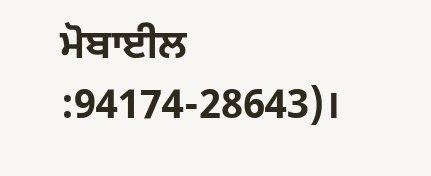ਮੋਬਾਈਲ :94174-28643)।